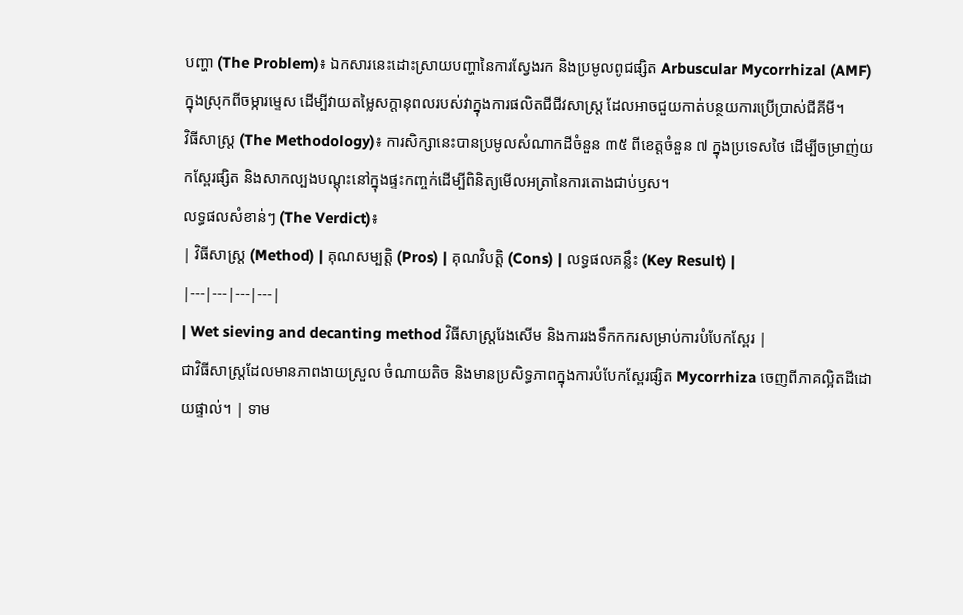បញ្ហា (The Problem)៖ ឯកសារនេះដោះស្រាយបញ្ហានៃការស្វែងរក និងប្រមូលពូជផ្សិត Arbuscular Mycorrhizal (AMF) ក្នុងស្រុកពីចម្ការម្ទេស ដើម្បីវាយតម្លៃសក្តានុពលរបស់វាក្នុងការផលិតជីជីវសាស្រ្ត ដែលអាចជួយកាត់បន្ថយការប្រើប្រាស់ជីគីមី។
វិធីសាស្ត្រ (The Methodology)៖ ការសិក្សានេះបានប្រមូលសំណាកដីចំនួន ៣៥ ពីខេត្តចំនួន ៧ ក្នុងប្រទេសថៃ ដើម្បីចម្រាញ់យកស្ពែរផ្សិត និងសាកល្បងបណ្តុះនៅក្នុងផ្ទះកញ្ចក់ដើម្បីពិនិត្យមើលអត្រានៃការតោងជាប់ឫស។
លទ្ធផលសំខាន់ៗ (The Verdict)៖
| វិធីសាស្ត្រ (Method) | គុណសម្បត្តិ (Pros) | គុណវិបត្តិ (Cons) | លទ្ធផលគន្លឹះ (Key Result) |
|---|---|---|---|
| Wet sieving and decanting method វិធីសាស្ត្ររែងសើម និងការរងទឹកកករសម្រាប់ការបំបែកស្ពែរ |
ជាវិធីសាស្ត្រដែលមានភាពងាយស្រួល ចំណាយតិច និងមានប្រសិទ្ធភាពក្នុងការបំបែកស្ពែរផ្សិត Mycorrhiza ចេញពីភាគល្អិតដីដោយផ្ទាល់។ | ទាម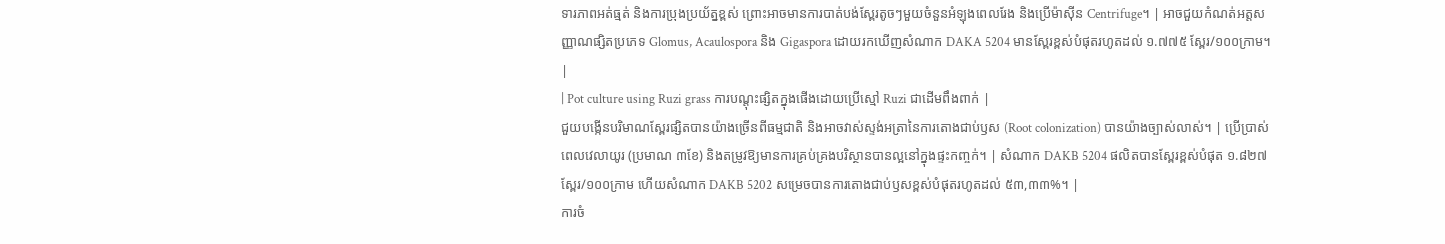ទារភាពអត់ធ្មត់ និងការប្រុងប្រយ័ត្នខ្ពស់ ព្រោះអាចមានការបាត់បង់ស្ពែរតូចៗមួយចំនួនអំឡុងពេលរែង និងប្រើម៉ាស៊ីន Centrifuge។ | អាចជួយកំណត់អត្តសញ្ញាណផ្សិតប្រភេទ Glomus, Acaulospora និង Gigaspora ដោយរកឃើញសំណាក DAKA 5204 មានស្ពែរខ្ពស់បំផុតរហូតដល់ ១.៧៧៥ ស្ពែរ/១០០ក្រាម។ |
| Pot culture using Ruzi grass ការបណ្តុះផ្សិតក្នុងផើងដោយប្រើស្មៅ Ruzi ជាដើមពឹងពាក់ |
ជួយបង្កើនបរិមាណស្ពែរផ្សិតបានយ៉ាងច្រើនពីធម្មជាតិ និងអាចវាស់ស្ទង់អត្រានៃការតោងជាប់ឫស (Root colonization) បានយ៉ាងច្បាស់លាស់។ | ប្រើប្រាស់ពេលវេលាយូរ (ប្រមាណ ៣ខែ) និងតម្រូវឱ្យមានការគ្រប់គ្រងបរិស្ថានបានល្អនៅក្នុងផ្ទះកញ្ចក់។ | សំណាក DAKB 5204 ផលិតបានស្ពែរខ្ពស់បំផុត ១.៨២៧ ស្ពែរ/១០០ក្រាម ហើយសំណាក DAKB 5202 សម្រេចបានការតោងជាប់ឫសខ្ពស់បំផុតរហូតដល់ ៥៣,៣៣%។ |
ការចំ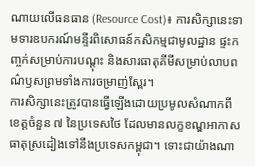ណាយលើធនធាន (Resource Cost)៖ ការសិក្សានេះទាមទារឧបករណ៍មន្ទីរពិសោធន៍កសិកម្មជាមូលដ្ឋាន ផ្ទះកញ្ចក់សម្រាប់ការបណ្តុះ និងសារធាតុគីមីសម្រាប់លាបពណ៌ឫសព្រមទាំងការចម្រាញ់ស្ពែរ។
ការសិក្សានេះត្រូវបានធ្វើឡើងដោយប្រមូលសំណាកពីខេត្តចំនួន ៧ នៃប្រទេសថៃ ដែលមានលក្ខខណ្ឌអាកាសធាតុស្រដៀងទៅនឹងប្រទេសកម្ពុជា។ ទោះជាយ៉ាងណា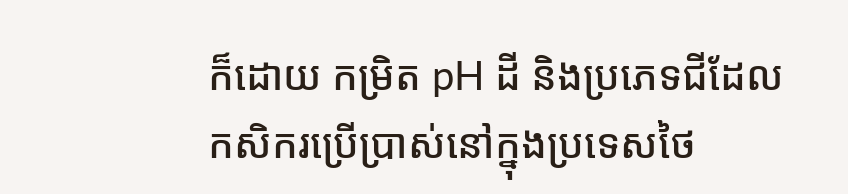ក៏ដោយ កម្រិត pH ដី និងប្រភេទជីដែលកសិករប្រើប្រាស់នៅក្នុងប្រទេសថៃ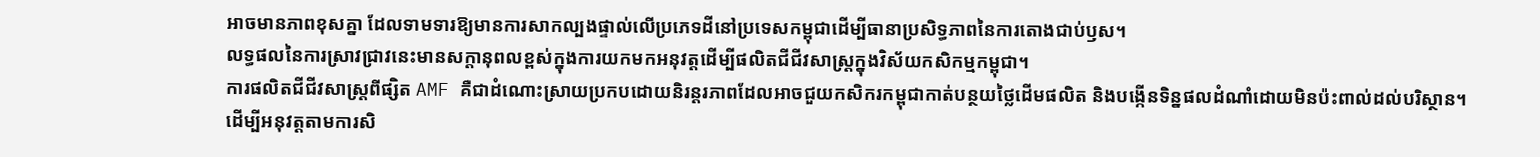អាចមានភាពខុសគ្នា ដែលទាមទារឱ្យមានការសាកល្បងផ្ទាល់លើប្រភេទដីនៅប្រទេសកម្ពុជាដើម្បីធានាប្រសិទ្ធភាពនៃការតោងជាប់ឫស។
លទ្ធផលនៃការស្រាវជ្រាវនេះមានសក្តានុពលខ្ពស់ក្នុងការយកមកអនុវត្តដើម្បីផលិតជីជីវសាស្រ្តក្នុងវិស័យកសិកម្មកម្ពុជា។
ការផលិតជីជីវសាស្រ្តពីផ្សិត AMF គឺជាដំណោះស្រាយប្រកបដោយនិរន្តរភាពដែលអាចជួយកសិករកម្ពុជាកាត់បន្ថយថ្លៃដើមផលិត និងបង្កើនទិន្នផលដំណាំដោយមិនប៉ះពាល់ដល់បរិស្ថាន។
ដើម្បីអនុវត្តតាមការសិ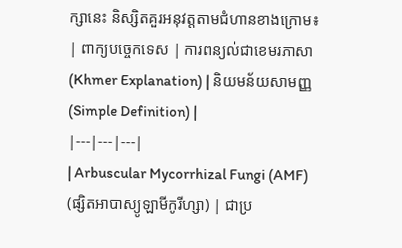ក្សានេះ និស្សិតគួរអនុវត្តតាមជំហានខាងក្រោម៖
| ពាក្យបច្ចេកទេស | ការពន្យល់ជាខេមរភាសា (Khmer Explanation) | និយមន័យសាមញ្ញ (Simple Definition) |
|---|---|---|
| Arbuscular Mycorrhizal Fungi (AMF) (ផ្សិតអាបាស្យូឡាមីកូរីហ្សា) | ជាប្រ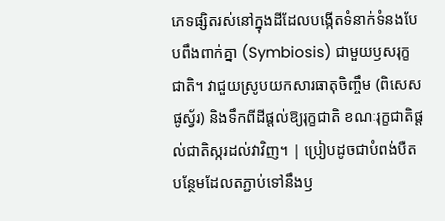ភេទផ្សិតរស់នៅក្នុងដីដែលបង្កើតទំនាក់ទំនងបែបពឹងពាក់គ្នា (Symbiosis) ជាមួយឫសរុក្ខជាតិ។ វាជួយស្រូបយកសារធាតុចិញ្ចឹម (ពិសេសផូស្វ័រ) និងទឹកពីដីផ្តល់ឱ្យរុក្ខជាតិ ខណៈរុក្ខជាតិផ្តល់ជាតិស្ករដល់វាវិញ។ | ប្រៀបដូចជាបំពង់បឺតបន្ថែមដែលតភ្ជាប់ទៅនឹងឫ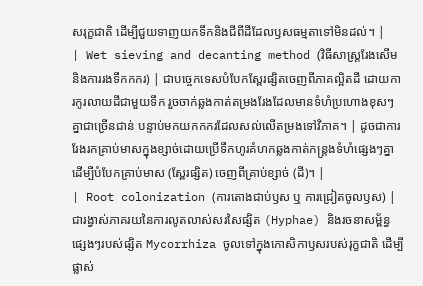សរុក្ខជាតិ ដើម្បីជួយទាញយកទឹកនិងជីពីដីដែលឫសធម្មតាទៅមិនដល់។ |
| Wet sieving and decanting method (វិធីសាស្ត្ររែងសើម និងការរងទឹកកករ) | ជាបច្ចេកទេសបំបែកស្ពែរផ្សិតចេញពីភាគល្អិតដី ដោយការកូរលាយដីជាមួយទឹក រួចចាក់ឆ្លងកាត់តម្រងរែងដែលមានទំហំប្រហោងខុសៗគ្នាជាច្រើនជាន់ បន្ទាប់មកយកកករដែលសល់លើតម្រងទៅវិភាគ។ | ដូចជាការរែងរកគ្រាប់មាសក្នុងខ្សាច់ដោយប្រើទឹកហូរគំហកឆ្លងកាត់កន្ត្រងទំហំផ្សេងៗគ្នា ដើម្បីបំបែកគ្រាប់មាស (ស្ពែរផ្សិត) ចេញពីគ្រាប់ខ្សាច់ (ដី)។ |
| Root colonization (ការតោងជាប់ឫស ឬ ការជ្រៀតចូលឫស) | ជារង្វាស់ភាគរយនៃការលូតលាស់សរសៃផ្សិត (Hyphae) និងរចនាសម្ព័ន្ធផ្សេងៗរបស់ផ្សិត Mycorrhiza ចូលទៅក្នុងកោសិកាឫសរបស់រុក្ខជាតិ ដើម្បីផ្លាស់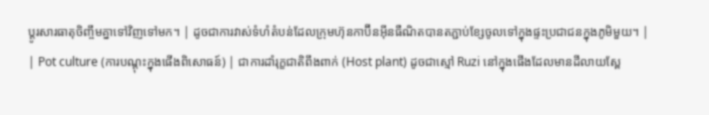ប្តូរសារធាតុចិញ្ចឹមគ្នាទៅវិញទៅមក។ | ដូចជាការវាស់ទំហំតំបន់ដែលក្រុមហ៊ុនកាប៊ីនអ៊ីនធឺណិតបានតភ្ជាប់ខ្សែចូលទៅក្នុងផ្ទះប្រជាជនក្នុងភូមិមួយ។ |
| Pot culture (ការបណ្តុះក្នុងផើងពិសោធន៍) | ជាការដាំរុក្ខជាតិពឹងពាក់ (Host plant) ដូចជាស្មៅ Ruzi នៅក្នុងផើងដែលមានដីលាយស្ពែ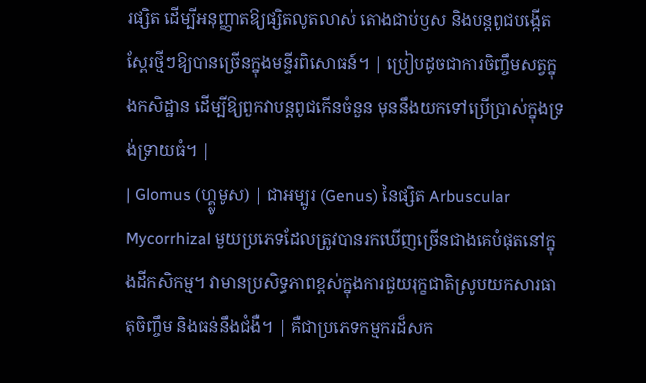រផ្សិត ដើម្បីអនុញ្ញាតឱ្យផ្សិតលូតលាស់ តោងជាប់ឫស និងបន្តពូជបង្កើតស្ពែរថ្មីៗឱ្យបានច្រើនក្នុងមន្ទីរពិសោធន៍។ | ប្រៀបដូចជាការចិញ្ចឹមសត្វក្នុងកសិដ្ឋាន ដើម្បីឱ្យពួកវាបន្តពូជកើនចំនួន មុននឹងយកទៅប្រើប្រាស់ក្នុងទ្រង់ទ្រាយធំ។ |
| Glomus (ហ្គ្លូមូស) | ជាអម្បូរ (Genus) នៃផ្សិត Arbuscular Mycorrhizal មួយប្រភេទដែលត្រូវបានរកឃើញច្រើនជាងគេបំផុតនៅក្នុងដីកសិកម្ម។ វាមានប្រសិទ្ធភាពខ្ពស់ក្នុងការជួយរុក្ខជាតិស្រូបយកសារធាតុចិញ្ចឹម និងធន់នឹងជំងឺ។ | គឺជាប្រភេទកម្មករដ៏សក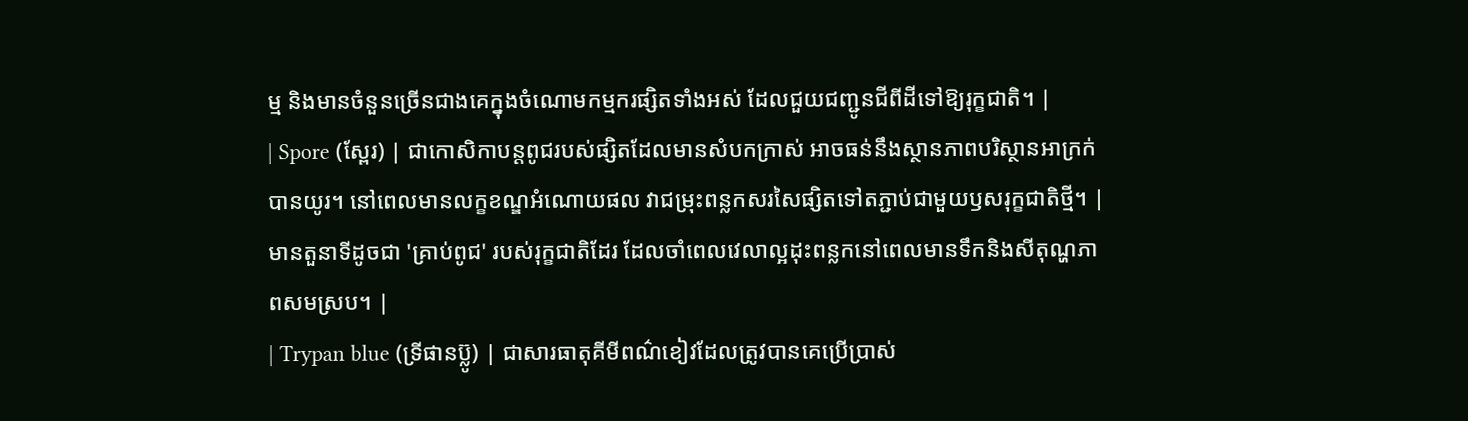ម្ម និងមានចំនួនច្រើនជាងគេក្នុងចំណោមកម្មករផ្សិតទាំងអស់ ដែលជួយជញ្ជូនជីពីដីទៅឱ្យរុក្ខជាតិ។ |
| Spore (ស្ពែរ) | ជាកោសិកាបន្តពូជរបស់ផ្សិតដែលមានសំបកក្រាស់ អាចធន់នឹងស្ថានភាពបរិស្ថានអាក្រក់បានយូរ។ នៅពេលមានលក្ខខណ្ឌអំណោយផល វាជម្រុះពន្លកសរសៃផ្សិតទៅតភ្ជាប់ជាមួយឫសរុក្ខជាតិថ្មី។ | មានតួនាទីដូចជា 'គ្រាប់ពូជ' របស់រុក្ខជាតិដែរ ដែលចាំពេលវេលាល្អដុះពន្លកនៅពេលមានទឹកនិងសីតុណ្ហភាពសមស្រប។ |
| Trypan blue (ទ្រីផានប៊្លូ) | ជាសារធាតុគីមីពណ៌ខៀវដែលត្រូវបានគេប្រើប្រាស់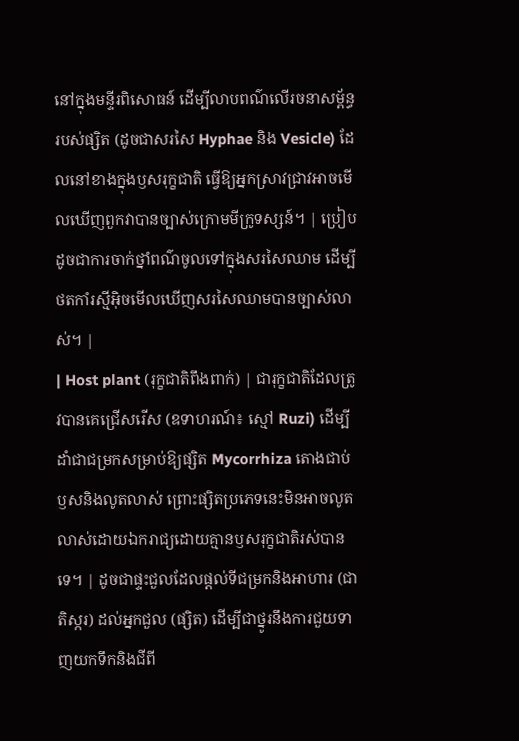នៅក្នុងមន្ទីរពិសោធន៍ ដើម្បីលាបពណ៌លើរចនាសម្ព័ន្ធរបស់ផ្សិត (ដូចជាសរសៃ Hyphae និង Vesicle) ដែលនៅខាងក្នុងឫសរុក្ខជាតិ ធ្វើឱ្យអ្នកស្រាវជ្រាវអាចមើលឃើញពួកវាបានច្បាស់ក្រោមមីក្រូទស្សន៍។ | ប្រៀបដូចជាការចាក់ថ្នាំពណ៌ចូលទៅក្នុងសរសៃឈាម ដើម្បីថតកាំរស្មីអ៊ិចមើលឃើញសរសៃឈាមបានច្បាស់លាស់។ |
| Host plant (រុក្ខជាតិពឹងពាក់) | ជារុក្ខជាតិដែលត្រូវបានគេជ្រើសរើស (ឧទាហរណ៍៖ ស្មៅ Ruzi) ដើម្បីដាំជាជម្រកសម្រាប់ឱ្យផ្សិត Mycorrhiza តោងជាប់ឫសនិងលូតលាស់ ព្រោះផ្សិតប្រភេទនេះមិនអាចលូតលាស់ដោយឯករាជ្យដោយគ្មានឫសរុក្ខជាតិរស់បានទេ។ | ដូចជាផ្ទះជួលដែលផ្តល់ទីជម្រកនិងអាហារ (ជាតិស្ករ) ដល់អ្នកជួល (ផ្សិត) ដើម្បីជាថ្នូរនឹងការជួយទាញយកទឹកនិងជីពី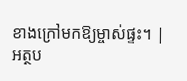ខាងក្រៅមកឱ្យម្ចាស់ផ្ទះ។ |
អត្ថប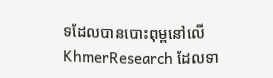ទដែលបានបោះពុម្ពនៅលើ KhmerResearch ដែលទា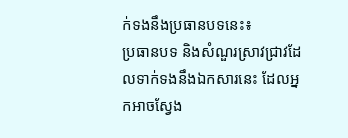ក់ទងនឹងប្រធានបទនេះ៖
ប្រធានបទ និងសំណួរស្រាវជ្រាវដែលទាក់ទងនឹងឯកសារនេះ ដែលអ្នកអាចស្វែង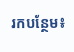រកបន្ថែម៖